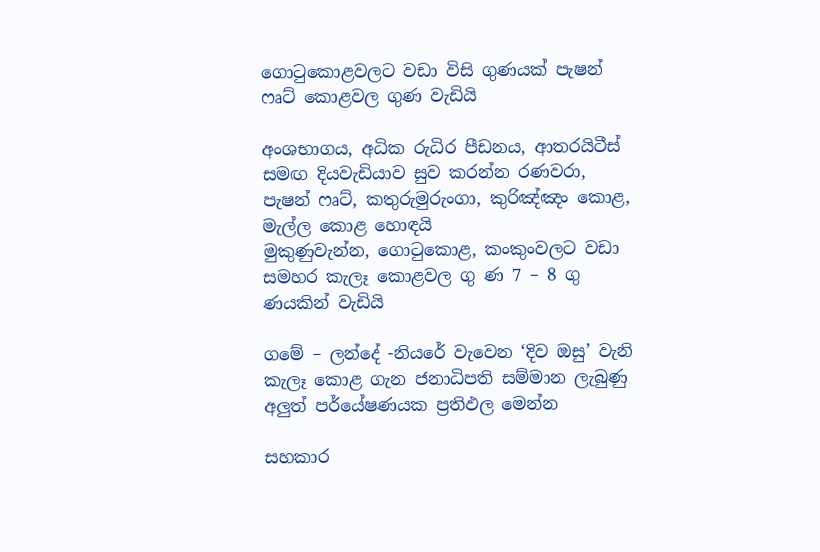ගොටුකොළවලට වඩා විසි ගුණයක් පැෂන් ෆෘට් කොළවල ගුණ වැඩියි

අංශභාගය, අධික රුධිර පීඩනය, ආතරයිටීස් සමඟ දියවැඩියාව සුව කරන්න රණවරා, පැෂන් ෆෘට්, කතුරුමුරුංගා, කුරිඤ්ඤං කොළ, මැල්ල කොළ හොඳයි
මුකුණුවැන්න, ගොටුකොළ, කංකුංවලට වඩා සමහර කැලෑ කොළවල ගු ණ 7 – 8 ගු ණයකින් වැඩියි

ගමේ – ලන්දේ -නියරේ වැවෙන ‘දිව ඔසු’ වැනි කැලෑ කොළ ගැන ජනාධිපති සම්මාන ලැබුණු අලුත් පර්යේෂණයක ප්‍රතිඵල මෙන්න

සහකාර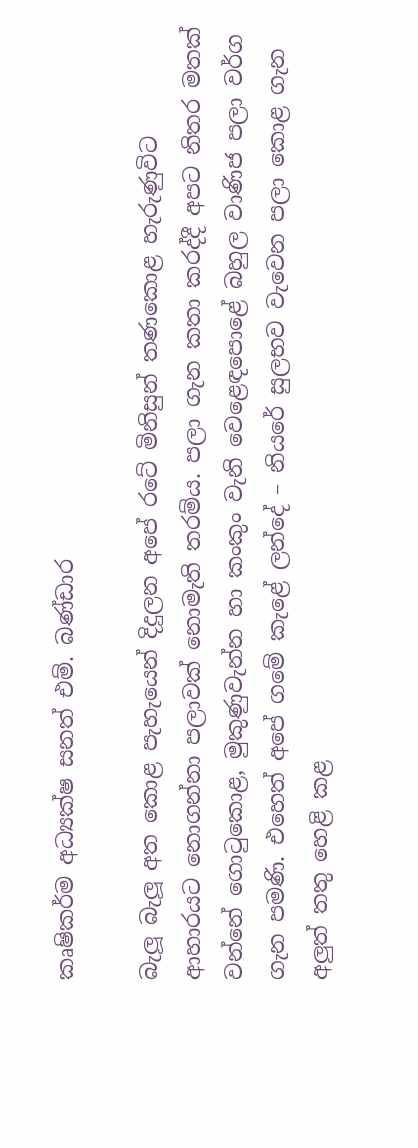කෘෂිකර්ම අධ්‍යක්ෂ සනත් එම්. බණ්ඩාර

බැලූ බැලූ අත කොළ පැහැයෙන් දිදුලන අපේ රටේ මිනිසුන් තණකොළ හැරුණුවිට ආහාරයට නොගන්නා පලාවක් නොමැති තරම්ය. පලා ගැන කතා කරද්දී අපට නිතර මතක් වන්නේ ගොටුකොළ, මුකුණුවැන්න හා කංකුං වැනි වෙළෙඳපොළේ බහුල වාණිජ පලා වර්ග ගැන පමණි. එහෙත් අපේ ගමේ කැළේ ලන්දේ – නියරේ සුලභව වැවෙන පලා කොළ ගැන අලුත් තතු හෙළි කළ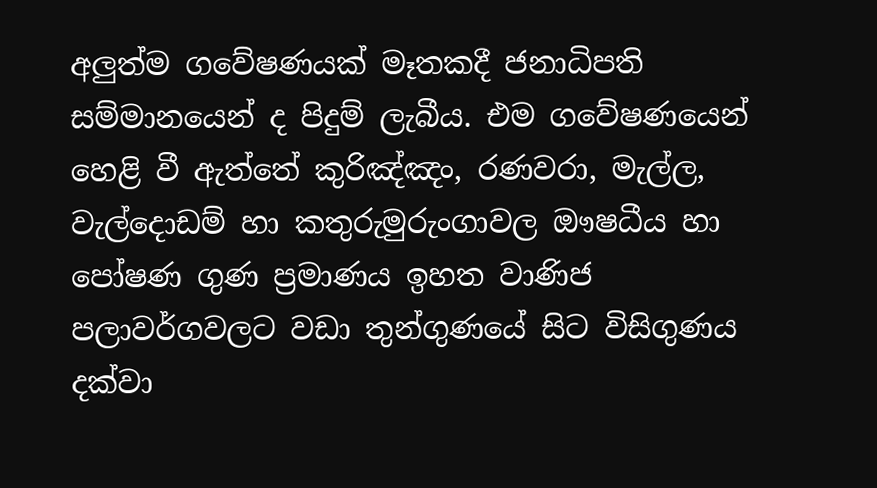අලුත්ම ගවේෂණයක් මෑතකදී ජනාධිපති සම්මානයෙන් ද පිදුම් ලැබීය. එම ගවේෂණයෙන් හෙළි වී ඇත්තේ කුරිඤ්ඤං, රණවරා, මැල්ල, වැල්දොඩම් හා කතුරුමුරුංගාවල ඖෂධීය හා පෝෂණ ගුණ ප්‍රමාණය ඉහත වාණිජ පලාවර්ගවලට වඩා තුන්ගුණයේ සිට විසිගුණය දක්වා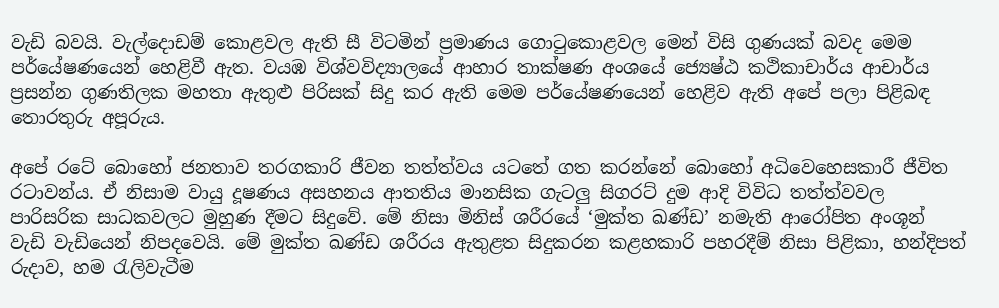වැඩි බවයි. වැල්දොඩම් කොළවල ඇති සී විටමින් ප්‍රමාණය ගොටුකොළවල මෙන් විසි ගුණයක් බවද මෙම පර්යේෂණයෙන් හෙළිවී ඇත. වයඹ විශ්වවිද්‍යාලයේ ආහාර තාක්ෂණ අංශයේ ජ්‍යෙෂ්ඨ කථිකාචාර්ය ආචාර්ය ප්‍රසන්න ගුණතිලක මහතා ඇතුළු පිරිසක් සිදු කර ඇති මෙම පර්යේෂණයෙන් හෙළිව ඇති අපේ පලා පිළිබඳ තොරතුරු අපූරුය.

අපේ රටේ බොහෝ ජනතාව තරගකාරි ජීවන තත්ත්වය යටතේ ගත කරන්නේ බොහෝ අධිවෙහෙසකාරී ජීවිත රටාවන්ය. ඒ නිසාම වායු දූෂණය අසහනය ආතතිය මානසික ගැටලු සිගරට් දුම ආදි විවිධ තත්ත්වවල පාරිසරික සාධකවලට මුහුණ දීමට සිදුවේ. මේ නිසා මිනිස් ශරීරයේ ‘මුක්ත ඛණ්ඩ’ නමැති ආරෝපිත අංශූන් වැඩි වැඩියෙන් නිපදවෙයි. මේ මුක්ත ඛණ්ඩ ශරීරය ඇතුළත සිදුකරන කළහකාරි පහරදීම් නිසා පිළිකා, හන්දිපත් රුදාව, හම රැලිවැටීම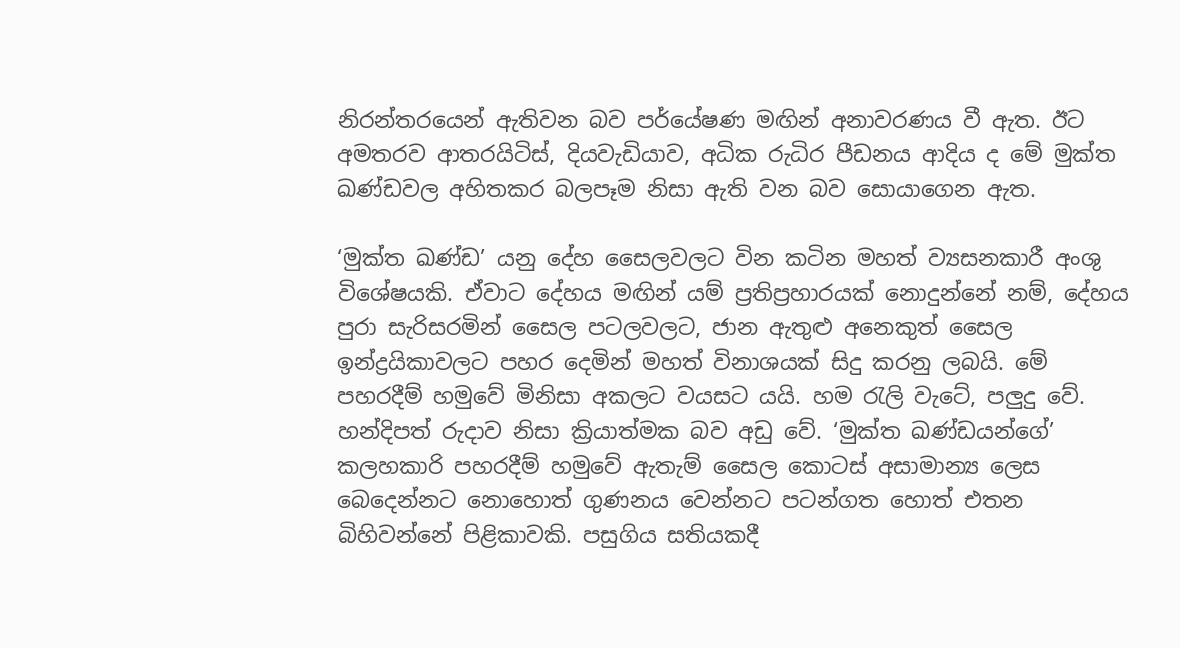නිරන්තරයෙන් ඇතිවන බව පර්යේෂණ මඟින් අනාවරණය වී ඇත. ඊට අමතරව ආතරයිටිස්, දියවැඩියාව, අධික රුධිර පීඩනය ආදිය ද මේ මුක්ත ඛණ්ඩවල අහිතකර බලපෑම නිසා ඇති වන බව සොයාගෙන ඇත.

‘මුක්ත ඛණ්ඩ’ යනු දේහ සෛලවලට වින කටින මහත් ව්‍යසනකාරී අංශු විශේෂයකි. ඒවාට දේහය මඟින් යම් ප්‍රතිප්‍රහාරයක් නොදුන්නේ නම්, දේහය පුරා සැරිසරමින් සෛල පටලවලට, ජාන ඇතුළු අනෙකුත් සෛල ඉන්ද්‍රයිකාවලට පහර දෙමින් මහත් විනාශයක් සිදු කරනු ලබයි. මේ පහරදීම් හමුවේ මිනිසා අකලට වයසට යයි. හම රැලි වැටේ, පලුදු වේ. හන්දිපත් රුදාව නිසා ක්‍රියාත්මක බව අඩු වේ. ‘මුක්ත ඛණ්ඩයන්ගේ’ කලහකාරි පහරදීම් හමුවේ ඇතැම් සෛල කොටස් අසාමාන්‍ය ලෙස බෙදෙන්නට නොහොත් ගුණනය වෙන්නට පටන්ගත හොත් එතන බිහිවන්නේ පිළිකාවකි. පසුගිය සතියකදී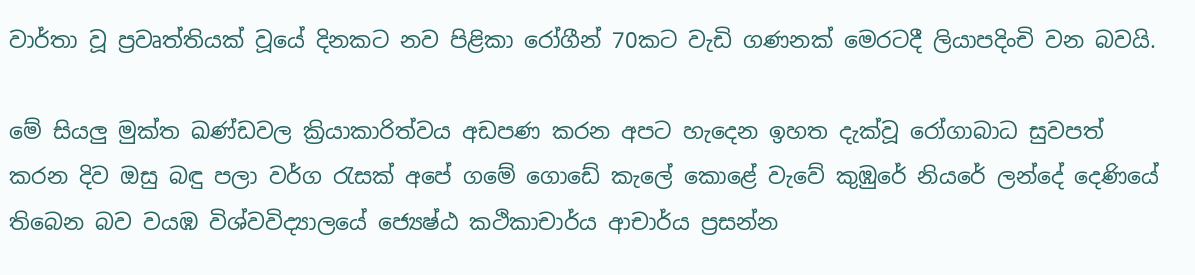වාර්තා වූ ප්‍රවෘත්තියක් වූයේ දිනකට නව පිළිකා රෝගීන් 70කට වැඩි ගණනක් මෙරටදී ලියාපදිංචි වන බවයි.

මේ සියලු මුක්ත ඛණ්ඩවල ක්‍රියාකාරිත්වය අඩපණ කරන අපට හැදෙන ඉහත දැක්වූ රෝගාබාධ සුවපත් කරන දිව ඔසු බඳු පලා වර්ග රැසක් අපේ ගමේ ගොඩේ කැලේ කොළේ වැවේ කුඹුරේ නියරේ ලන්දේ දෙණියේ තිබෙන බව වයඹ විශ්වවිද්‍යාලයේ ජ්‍යෙෂ්ඨ කථිකාචාර්ය ආචාර්ය ප්‍රසන්න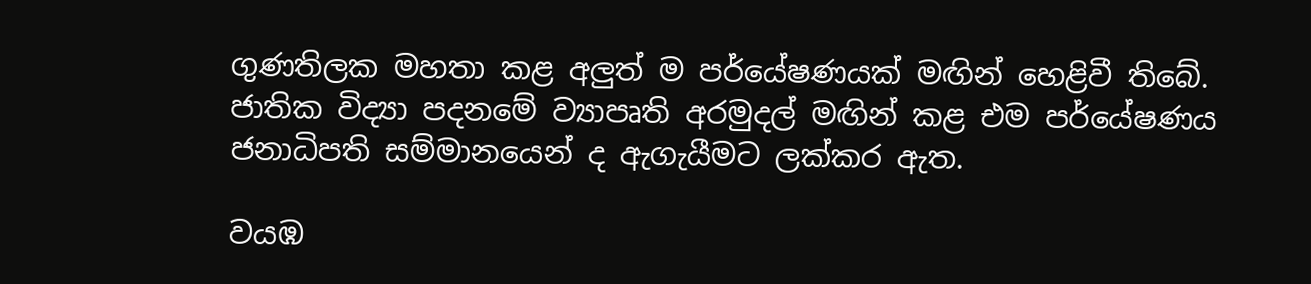ගුණතිලක මහතා කළ අලුත් ම පර්යේෂණයක් මඟින් හෙළිවී තිබේ. ජාතික විද්‍යා පදනමේ ව්‍යාපෘති අරමුදල් මඟින් කළ එම පර්යේෂණය ජනාධිපති සම්මානයෙන් ද ඇගැයීමට ලක්කර ඇත.

වයඹ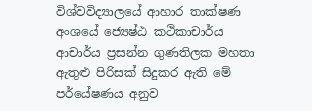විශ්වවිද්‍යාලයේ ආහාර තාක්ෂණ අංශයේ ජ්‍යෙෂ්ඨ කථිකාචාර්ය ආචාර්ය ප්‍රසන්න ගුණතිලක මහතා ඇතුළු පිරිසක් සිදුකර ඇති මේ පර්යේෂණය අනුව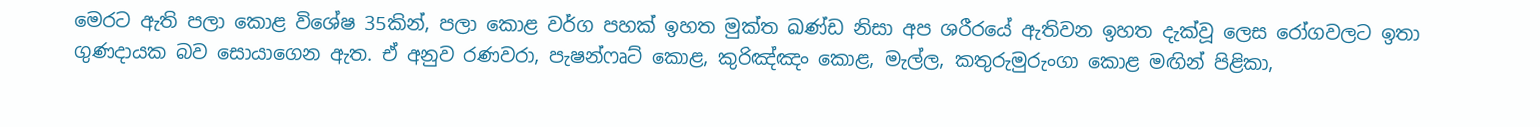මෙරට ඇති පලා කොළ විශේෂ 35කින්, පලා කොළ වර්ග පහක් ඉහත මුක්ත ඛණ්ඩ නිසා අප ශරීරයේ ඇතිවන ඉහත දැක්වූ ලෙස රෝගවලට ඉතා ගුණදායක බව සොයාගෙන ඇත. ඒ අනුව රණවරා, පැෂන්ෆෘට් කොළ, කුරිඤ්ඤං කොළ, මැල්ල, කතුරුමුරුංගා කොළ මඟින් පිළිකා,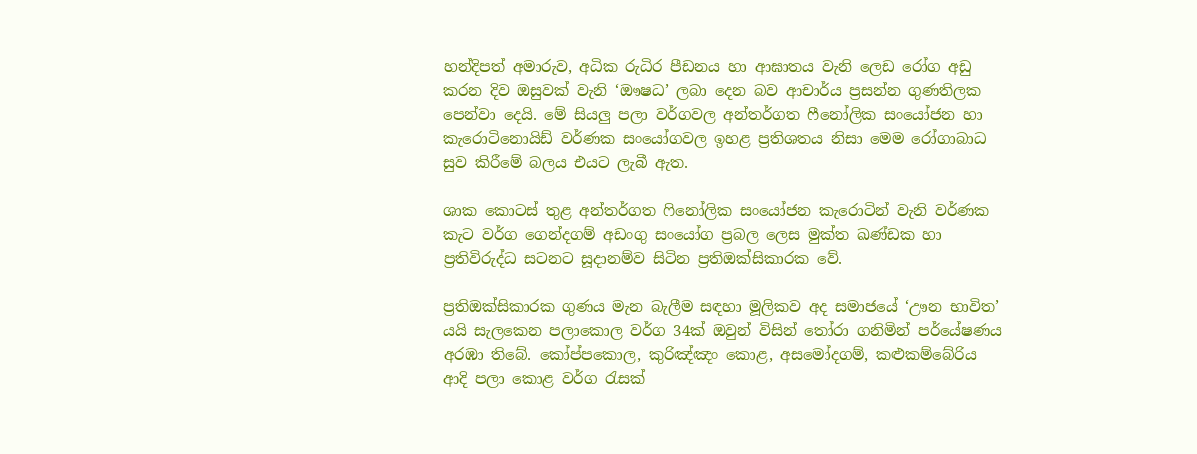හන්දිපත් අමාරුව, අධික රුධිර පීඩනය හා ආඝාතය වැනි ලෙඩ ‍රෝග අඩු කරන දිව ඔසුවක් වැනි ‘ඖෂධ’ ලබා දෙන බව ආචාර්ය ප්‍රසන්න ගුණතිලක පෙන්වා දෙයි. මේ සියලු පලා වර්ගවල අන්තර්ගත ෆීනෝලික සංයෝජන හා කැරොටිනොයිඩ් වර්ණක සංයෝගවල ඉහළ ප්‍රතිශතය නිසා මෙම රෝගාබාධ සුව කිරීමේ බලය එයට ලැබී ඇත.

ශාක කොටස් තුළ අන්තර්ගත ෆිනෝලික සංයෝජන කැරොටින් වැනි වර්ණක කැට වර්ග ගෙන්දගම් අඩංගු සංයෝග ප්‍රබල ලෙස මුක්ත ඛණ්ඩක හා ප්‍රතිවිරුද්ධ සටනට සූදානම්ව සිටින ප්‍රතිඔක්සිකාරක වේ.

ප්‍රතිඔක්සිකාරක ගුණය මැන බැලීම සඳහා මූලිකව අද සමාජයේ ‘ඌන භාවිත’ යයි සැලකෙන පලාකොල වර්ග 34ක් ඔවුන් විසින් තෝරා ගනිමින් පර්යේෂණය අරඹා තිබේ. කෝප්පකොල, කුරිඤ්ඤං කොළ, අසමෝදගම්, කළුකම්බේරිය ආදි පලා කොළ වර්ග රැසක්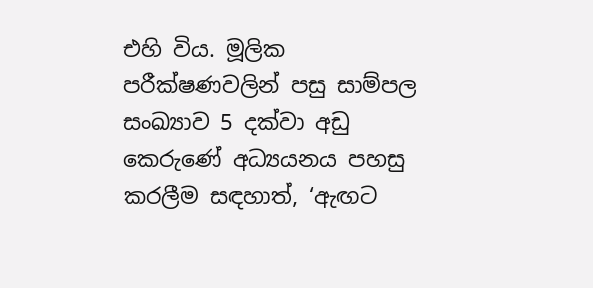එහි විය. මූලික පරීක්ෂණවලින් පසු සාම්පල සංඛ්‍යාව 5 දක්වා අඩු කෙරුණේ අධ්‍යයනය පහසු කරලීම සඳහාත්, ‘ඇඟට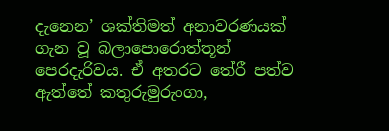දැනෙන’ ශක්තිමත් අනාවරණයක් ගැන වූ බලාපොරොත්තූන් පෙරදැරිවය. ඒ අතරට තේරී පත්ව ඇත්තේ කතුරුමුරුංගා,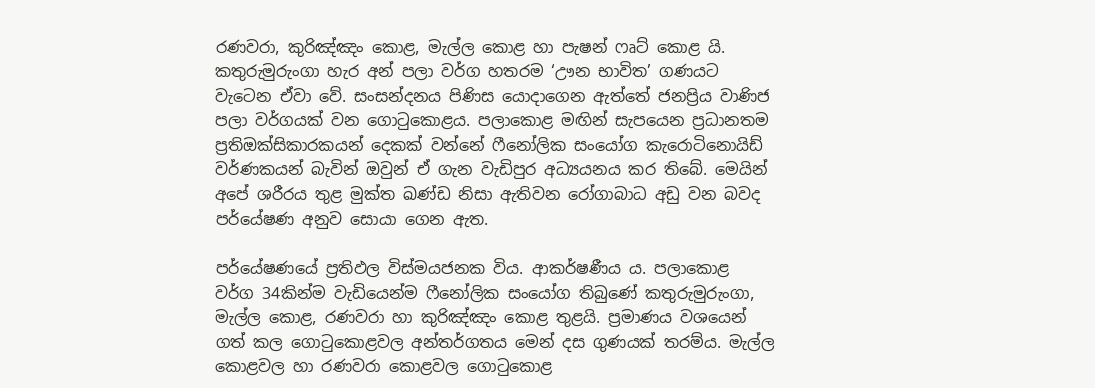රණවරා, කුරිඤ්ඤං කොළ, මැල්ල කොළ හා පැෂන් ෆෘට් කොළ යි. කතුරුමුරුංගා හැර අන් පලා වර්ග හතරම ‘ඌන භාවිත’ ගණයට වැටෙන ඒවා වේ. සංසන්දනය පිණිස යොදාගෙන ඇත්තේ ජනප්‍රිය වාණිජ පලා වර්ගයක් වන ගොටුකොළය. පලාකොළ මඟින් සැපයෙන ප්‍රධානතම ප්‍රතිඔක්සිකාරකයන් දෙකක් වන්නේ ෆීනෝලික සංයෝග කැරොටිනොයිඩ් වර්ණකයන් බැවින් ඔවුන් ඒ ගැන වැඩිපුර අධ්‍යයනය කර තිබේ. මෙයින් අපේ ශරීරය තුළ මුක්ත ඛණ්ඩ නිසා ඇතිවන රෝගාබාධ අඩු වන බවද පර්යේෂණ අනුව සොයා ගෙන ඇත.

පර්යේෂණයේ ප්‍රතිඵල විස්මයජනක විය. ආකර්ෂණීය ය. පලාකොළ වර්ග 34කින්ම වැඩියෙන්ම ෆීනෝලික සංයෝග තිබුණේ කතුරුමුරුංගා, මැල්ල කොළ, රණවරා හා කුරිඤ්ඤං කොළ තුළයි. ප්‍රමාණය වශයෙන් ගත් කල ගොටුකොළවල අන්තර්ගතය මෙන් දස ගුණයක් තරම්ය. මැල්ල කොළවල හා රණවරා කොළවල ගොටුකොළ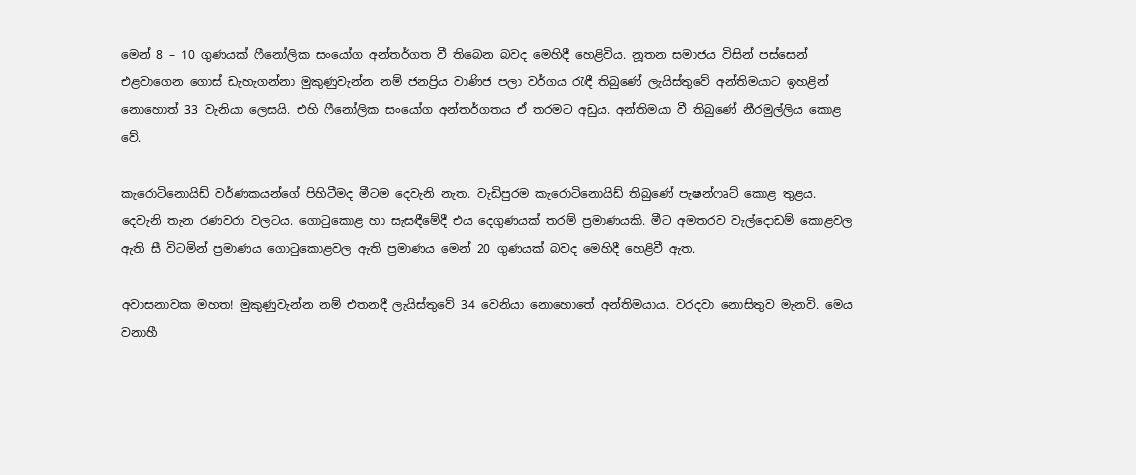මෙන් 8 – 10 ගුණයක් ෆීනෝලික සංයෝග අන්තර්ගත වී තිබෙන බවද මෙහිදී හෙළිවිය. නූතන සමාජය විසින් පස්සෙන් එළවාගෙන ගොස් ඩැහැගන්නා මුකුණුවැන්න නම් ජනප්‍රිය වාණිජ පලා වර්ගය රැඳී තිබුණේ ලැයිස්තුවේ අන්තිමයාට ‍ඉහළින් නොහොත් 33 වැනියා ලෙසයි. එහි ෆීනෝලික සං‍යෝග අන්තර්ගතය ඒ තරමට අඩුය. අන්තිමයා වී තිබුණේ නීරමුල්ලිය කොළ වේ.

කැරොටිනොයිඩ් වර්ණකයන්ගේ පිහිටීමද ‍මීටම දෙවැනි නැත. වැඩිපුරම කැරොටිනොයිඩ් තිබුණේ පැෂන්ෆෘට් කොළ තුළය. දෙවැනි තැන රණවරා වලටය. ගොටුකොළ හා සැසඳීමේදී එය දෙගුණයක් තරම් ප්‍රමාණයකි. මීට අමතරව වැල්දොඩම් කොළවල ඇති සී විටමින් ප්‍රමාණය ගොටුකොළවල ඇති ප්‍රමාණය මෙන් 20 ගුණයක් බවද මෙහිදී හෙළිවී ඇත.

අවාසනාවක මහත! මුකුණුවැන්න නම් එතනදී ලැයිස්තුවේ 34 වෙනියා නොහොතේ අන්තිමයාය. වරදවා නොසිතුව මැනවි. මෙය වනාහී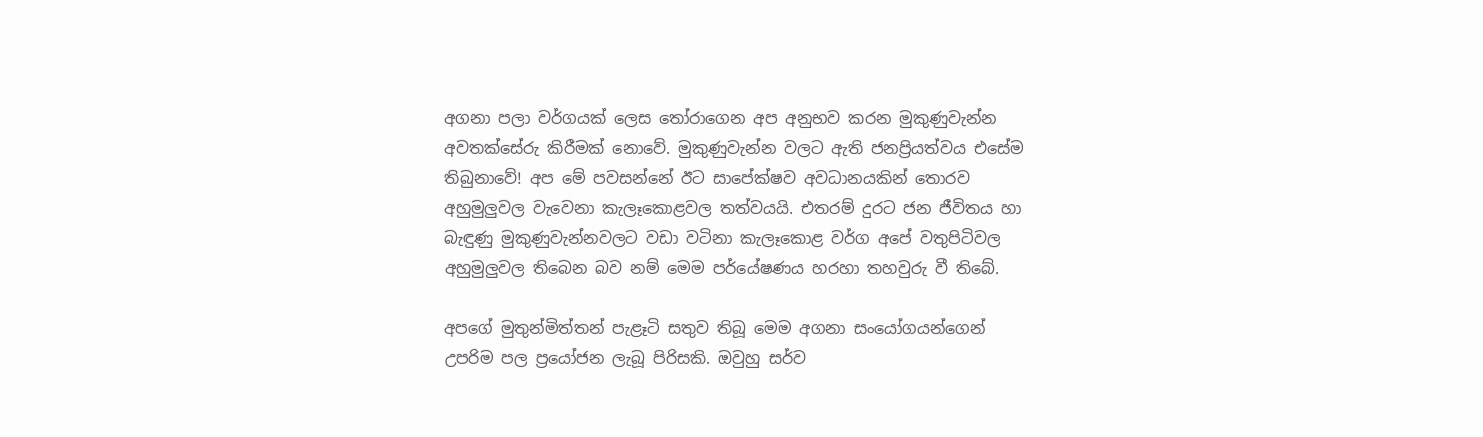අගනා පලා වර්ගයක් ලෙස තෝරාගෙන අප අනුභව කරන මුකුණුවැන්න අවතක්සේරු කිරීමක් ‍නොවේ. මුකුණුවැන්න වලට ඇති ජනප්‍රියත්වය එසේම තිබුනාවේ! අප මේ පවසන්නේ ඊට සාපේක්ෂව අවධානයකින් තොරව අහුමුලුවල වැවෙනා කැලෑකොළවල තත්වයයි. එතරම් දුරට ජන ජීවිතය හා බැඳුණු මුකුණුවැන්නවලට වඩා වටිනා කැලෑකොළ වර්ග අපේ වතුපිටිවල අහුමුලුවල තිබෙන බව නම් මෙම පර්යේෂණය හරහා තහවුරු වී තිබේ.

අපගේ මුතුන්මිත්තන් පැළෑටි සතුව තිබූ මෙම අගනා සංයෝගයන්ගෙන් උපරිම පල ප්‍රයෝජන ලැබූ පිරිසකි. ඔවුහු සර්ව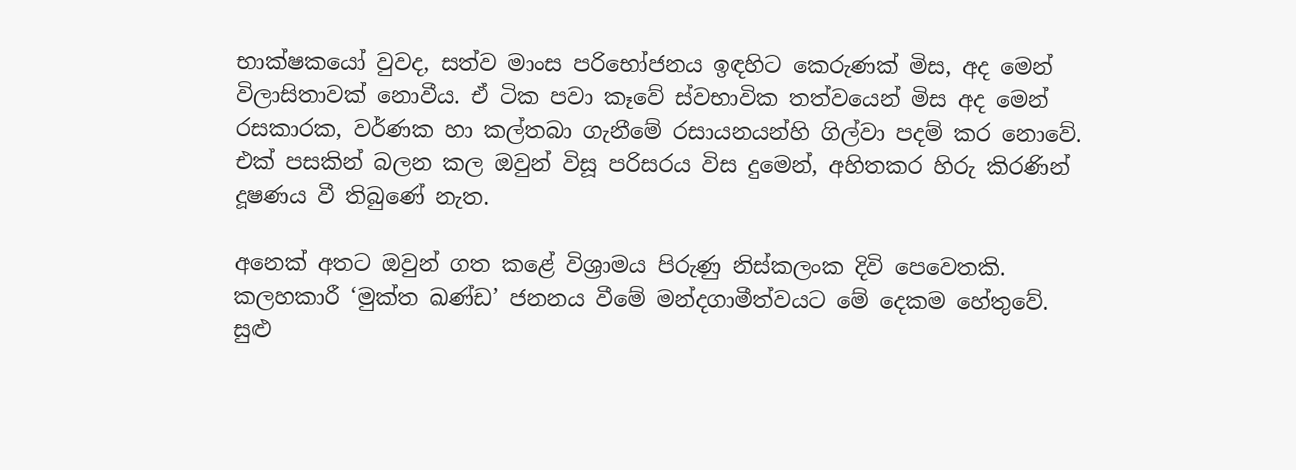භාක්ෂකයෝ වුවද, සත්ව මාංස පරිභෝජනය ඉඳහිට කෙරුණක් මිස, අද මෙන් විලාසිතාවක් නොවීය. ඒ ටික පවා කෑවේ ස්වභාවික තත්වයෙන් මිස අද මෙන් රසකාරක, වර්ණක හා කල්තබා ගැනීමේ රසායනයන්හි ගිල්වා පදම් කර නොවේ. එක් පසකින් බලන කල ඔවුන් විසූ පරිසරය විස දුමෙන්, අහිතකර හිරු කිරණින් දූෂණය වී තිබුණේ නැත.

අනෙක් අතට ඔවුන් ගත කළේ විශ්‍රාමය පිරුණු නිස්කලංක දිවි පෙවෙතකි. කලහකාරී ‘මුක්ත ඛණ්ඩ’ ජනනය වීමේ මන්දගාමීත්වයට මේ දෙකම හේතුවේ. සුළු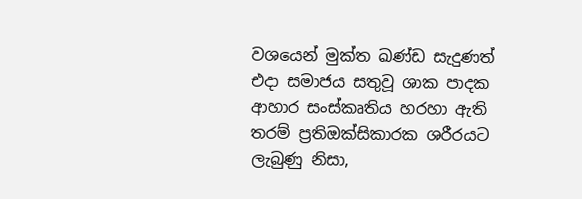වශයෙන් මුක්ත ඛණ්ඩ සැදුණත් එදා සමාජය සතුවූ ශාක පාදක ආහාර සංස්කෘතිය හරහා ඇති තරම් ප්‍රතිඔක්සිකාරක ශරීරයට ලැබුණු නිසා,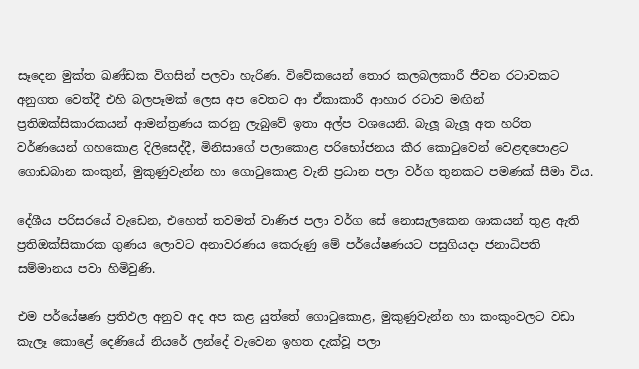සෑදෙන මුක්ත ඛණ්ඩක විගසින් පලවා හැරිණ. විවේකයෙන් තොර කලබලකාරී ජීවන රටාවකට අනුගත වෙත්දී එහි බලපෑමක් ලෙස අප වෙතට ආ ඒකාකාරී ආහාර රටාව මඟින් ප්‍රතිඔක්සිකාරකයන් ආමන්ත්‍රණය කරනු ලැබුවේ ඉතා අල්ප වශයෙනි. බැලූ බැලූ අත හරිත වර්ණයෙන් ගහකොළ දිලිසෙද්දී, මිනිසාගේ පලාකොළ පරිභෝජනය කීර කොටුවෙන් වෙළඳපොළට ගොඩබාන කංකුන්, මුකුණුවැන්න හා ගොටුකොළ වැනි ප්‍රධාන පලා වර්ග තුනකට පමණක් සීමා විය.

දේශීය පරිසරයේ වැඩෙන, එහෙත් තවමත් වාණිජ පලා වර්ග සේ නොසැලකෙන ශාකයන් තුළ ඇති ප්‍රතිඔක්සිකාරක ගුණය ලොවට අනාවරණය කෙරුණු මේ පර්යේෂණයට පසුගියදා ජනාධිපති සම්මානය පවා හිමිවුණි.

එම පර්යේෂණ ප්‍රතිඵල අනුව අද අප කළ යුත්තේ ගොටුකොළ, මුකුණුවැන්න හා කංකුංවලට වඩා කැලෑ කොළේ දෙණියේ නියරේ ලන්දේ වැවෙන ඉහත දැක්වූ පලා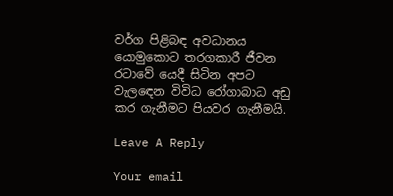වර්ග පිළිබඳ අවධානය යොමුකොට තරගකාරී ජීවන රටාවේ යෙදී සිටින අපට වැල‍ඳෙන විවිධ රෝගාබාධ අඩු කර ගැනීමට පියවර ගැනීමයි.

Leave A Reply

Your email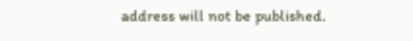address will not be published.